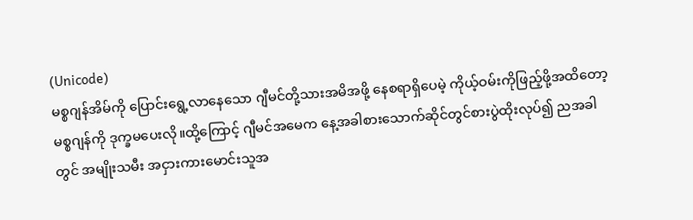(Unicode)
မစ္စဂျန်အိမ်ကို ပြောင်းရွေ့လာနေသော ဂျီမင်တို့သားအမိအဖို့ နေစရာရှိပေမဲ့ ကိုယ့်ဝမ်းကိုဖြည့်ဖို့အထိတော့ မစ္စဂျန်ကို ဒုက္ခမပေးလို။ထို့ကြောင့် ဂျီမင်အမေက နေ့အခါစားသောက်ဆိုင်တွင်စားပွဲထိုးလုပ်၍ ညအခါတွင် အမျိုးသမီး အငှားကားမောင်းသူအ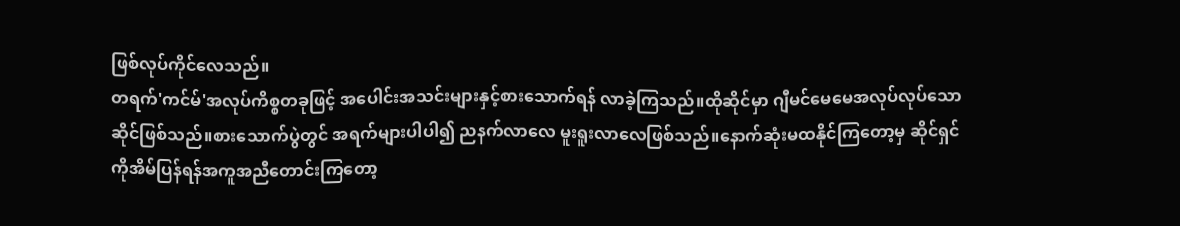ဖြစ်လုပ်ကိုင်လေသည်။
တရက်'ကင်မ်'အလုပ်ကိစ္စတခုဖြင့် အပေါင်းအသင်းများနှင့်စားသောက်ရန် လာခဲ့ကြသည်။ထိုဆိုင်မှာ ဂျီမင်မေမေအလုပ်လုပ်သော ဆိုင်ဖြစ်သည်။စားသောက်ပွဲတွင် အရက်များပါပါ၍ ညနက်လာလေ မူးရူးလာလေဖြစ်သည်။နောက်ဆုံးမထနိုင်ကြတော့မှ ဆိုင်ရှင်ကိုအိမ်ပြန်ရန်အကူအညီတောင်းကြတော့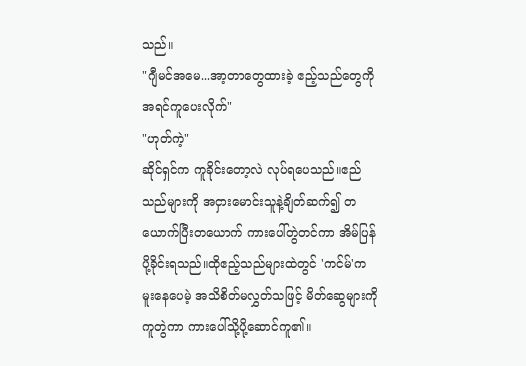သည်။
"ဂျီမင်အမေ...အာ့တာတွေထားခဲ့ ဧည့်သည်တွေကိုအရင်ကူပေးလိုက်"
"ဟုတ်ကဲ့"
ဆိုင်ရှင်က ကူခိုင်းတော့လဲ လုပ်ရပေသည်။ဧည်သည်များကို အငှားမောင်းသူနဲ့ချိတ်ဆက်၍ တယောက်ပြီးတယောက် ကားပေါ်တွဲတင်ကာ အိမ်ပြန်ပို့ခိုင်းရသည်။ထိုဧည့်သည်များထဲတွင် 'ကင်မ်'က မူးနေပေမဲ့ အသိစိတ်မလွှတ်သဖြင့် မိတ်ဆွေများကိုကူတွဲကာ ကားပေါ်သို့ပို့ဆောင်ကူ၏။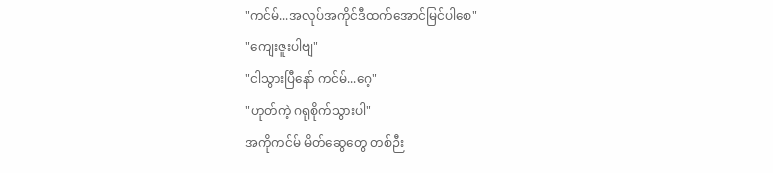"ကင်မ်...အလုပ်အကိုင်ဒီထက်အောင်မြင်ပါစေ"
"ကျေးဇူးပါဗျ"
"ငါသွားပြီနော် ကင်မ်...ဂေ့"
"ဟုတ်ကဲ့ ဂရုစိုက်သွားပါ"
အကိုကင်မ် မိတ်ဆွေတွေ တစ်ဉီး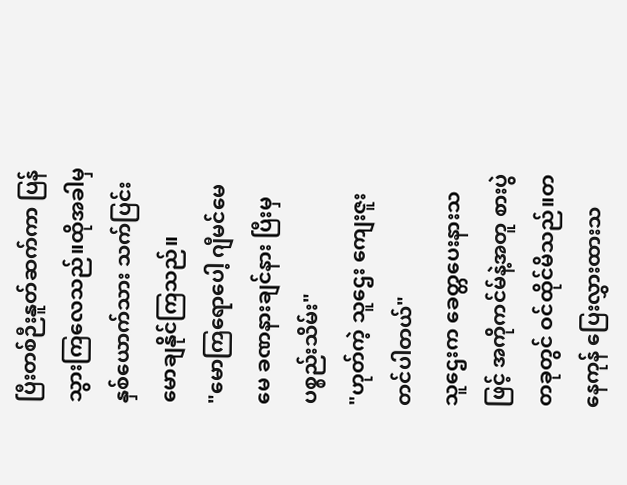ပြီးတစ်ဉီးနူတ်ဆက်ကာ ပြန်သွားကြလေသည်။ထိုအခါမှ နှစ်ယောက်သား သက်ပြင်းမောချနိုင်ကြသည်။
"မောကြရောပေါ့ ဂျီမင်မေမေ ခဏနားချင်နား ပြီးမှပစ္စည်းသိမ်း"
"ဟုတ်ကဲ့ သူဌေး ကျေးဇူးတင်ပါတယ်"
သူဌေးက ခေတ္တပေးနားသဖြင့် အကိုကင်မ်နဲ့အတူ စားပွဲတခုတွင် ဝင်ထိုင်မိသည်။တနေကုန် ပြေးလွှားထားသ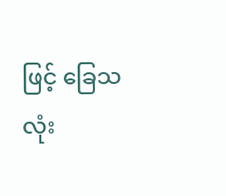ဖြင့် ခြေသလုံး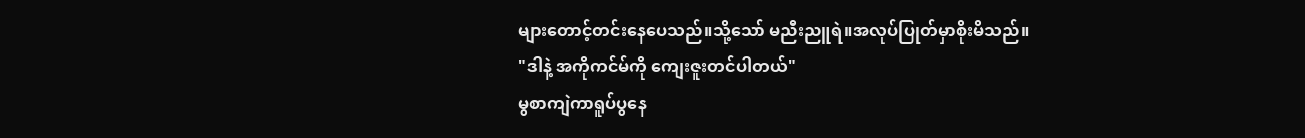များတောင့်တင်းနေပေသည်။သို့သော် မညီးညူရဲ။အလုပ်ပြုတ်မှာစိုးမိသည်။
"ဒါနဲ့ အကိုကင်မ်ကို ကျေးဇူးတင်ပါတယ်"
မွစာကျဲကာရူပ်ပွနေ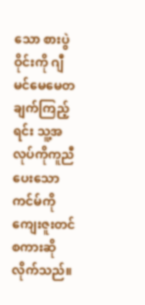သော စားပွဲဝိုင်းကို ဂျီမင်မေမေတချက်ကြည့်ရင်း သူ့အလုပ်ကိုကူညီပေးသော ကင်မ်ကို ကျေးဇူးတင်စကားဆိုလိုက်သည်။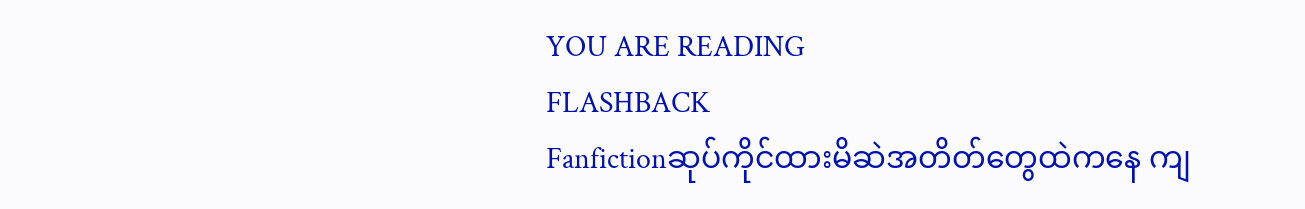YOU ARE READING
FLASHBACK
Fanfictionဆုပ်ကိုင်ထားမိဆဲအတိတ်တွေထဲကနေ ကျ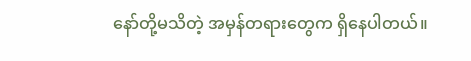နော်တို့မသိတဲ့ အမှန်တရားတွေက ရှိနေပါတယ်။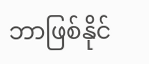ဘာဖြစ်နိုင်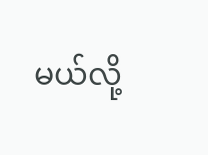မယ်လို့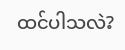ထင်ပါသလဲ?